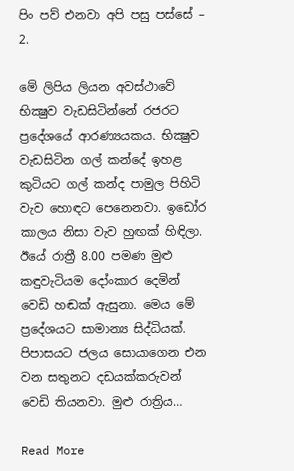පිං පව් එනවා අපි පසු පස්‌සේ – 2.

මේ ලිපිය ලියන අවස්‌ථාවේ භික්‍ෂුව වැඩසිටින්නේ රජරට ප්‍රදේශයේ ආරණ්‍යයකය. භික්‍ෂුව වැඩසිටින ගල් කන්දේ ඉහළ කුටියට ගල් කන්ද පාමුල පිහිටි වැව හොඳට පෙනෙනවා. ඉඩෝර කාලය නිසා වැව හුඟක්‌ හිඳිලා. ඊයේ රාත්‍රී 8.00 පමණ මුළු කඳුවැටියම දෝංකාර දෙමින් වෙඩි හඬක්‌ ඇසුනා. මෙය මේ ප්‍රදේශයට සාමාන්‍ය සිද්ධියක්‌. පිපාසයට ජලය සොයාගෙන එන වන සතුනට දඩයක්‌කරුවන් වෙඩි තියනවා. මුළු රාත්‍රිය…

Read More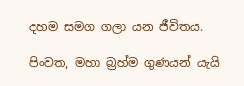දහම සමග ගලා යන ජීවිතය.

පිංවත, මහා බ්‍රහ්ම ගුණයන් යැයි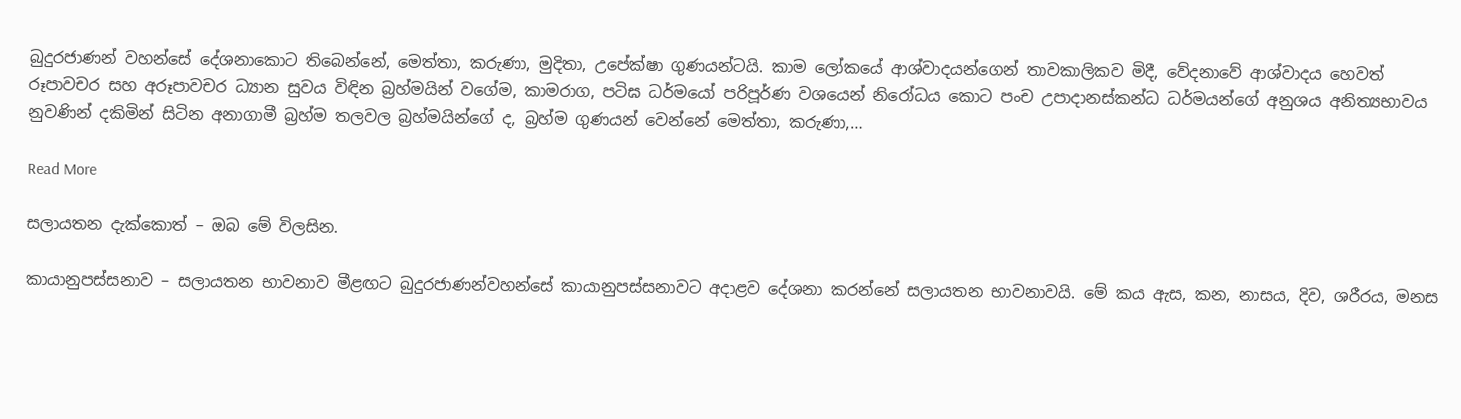බුදුරජාණන් වහන්සේ දේශනාකොට තිබෙන්නේ, මෙත්තා, කරුණා, මුදිතා, උපේක්ෂා ගුණයන්ටයි. කාම ලෝකයේ ආශ්වාදයන්ගෙන් තාවකාලිකව මිදී, වේදනාවේ ආශ්වාදය හෙවත් රූපාවචර සහ අරූපාවචර ධ්‍යාන සුවය විඳින බ්‍රහ්මයින් වගේම, කාමරාග, පටිඝ ධර්මයෝ පරිපූර්ණ වශයෙන් නිරෝධය කොට පංච උපාදානස්කන්ධ ධර්මයන්ගේ අනුශය අනිත්‍යභාවය නුවණින් දකිමින් සිටින අනාගාමී බ්‍රහ්ම තලවල බ්‍රහ්මයින්ගේ ද, බ්‍රහ්ම ගුණයන් වෙන්නේ මෙත්තා, කරුණා,…

Read More

සලායතන දැක්කොත් – ඔබ මේ විලසින.

කායානුපස්‌සනාව – සලායතන භාවනාව මීළඟට බුදුරජාණන්වහන්සේ කායානුපස්‌සනාවට අදාළව දේශනා කරන්නේ සලායතන භාවනාවයි. මේ කය ඇස, කන, නාසය, දිව, ශරීරය, මනස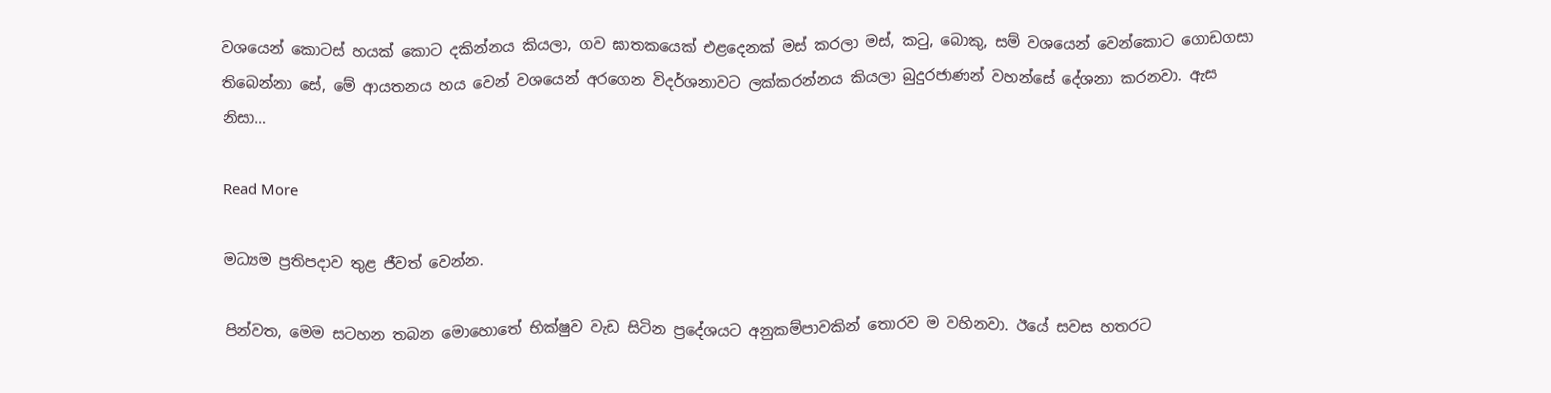වශයෙන් කොටස්‌ හයක්‌ කොට දකින්නය කියලා, ගව ඝාතකයෙක්‌ එළදෙනක්‌ මස්‌ කරලා මස්‌, කටු, බොකු, සම් වශයෙන් වෙන්කොට ගොඩගසා තිබෙන්නා සේ, මේ ආයතනය හය වෙන් වශයෙන් අරගෙන විදර්ශනාවට ලක්‌කරන්නය කියලා බුදුරජාණන් වහන්සේ දේශනා කරනවා. ඇස නිසා…

Read More

මධ්‍යම ප්‍රතිපදාව තුළ ජීවත් වෙන්න.

පින්වත, මෙම සටහන තබන මොහොතේ භික්ෂුව වැඩ සිටින ප්‍රදේශයට අනුකම්පාවකින් තොරව ම වහිනවා. ඊයේ සවස හතරට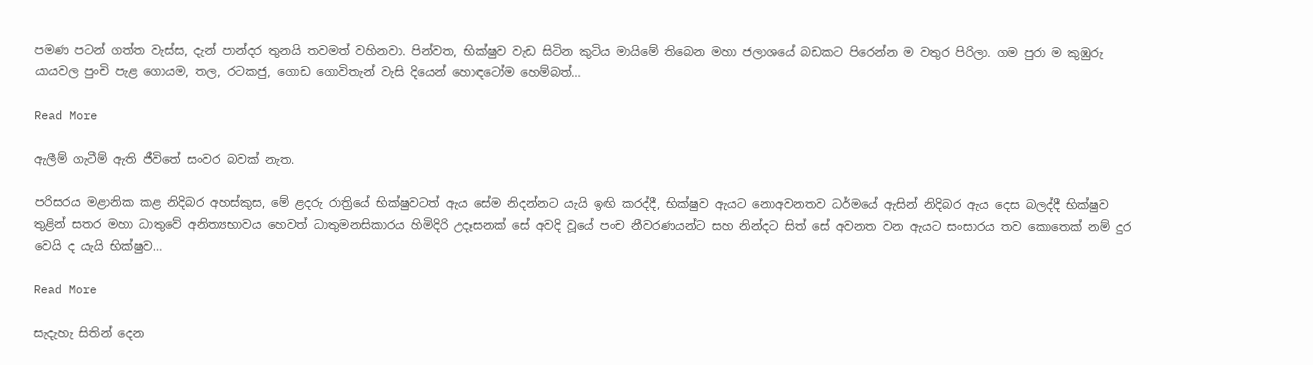පමණ පටන් ගත්ත වැස්ස, දැන් පාන්දර තුනයි තවමත් වහිනවා. පින්වත, භික්ෂුව වැඩ සිටින කුටිය මායිමේ තිබෙන මහා ජලාශයේ බඩකට පිරෙන්න ම වතුර පිරිලා. ගම පුරා ම කුඹුරු යායවල පුංචි පැළ ගොයම, තල, රටකජු, ගොඩ ගොවිතැන් වැසි දියෙන් හොඳටෝම හෙම්බත්…

Read More

ඇලීම් ගැටීම් ඇති ජීවිතේ සංවර බවක් නැත.

පරිසරය මළානික කළ නිදිබර අහස්කුස, මේ ළදරු රාත්‍රියේ භික්ෂුවටත් ඇය සේම නිදන්නට යැයි ඉඟි කරද්දී, භික්ෂුව ඇයට නොඅවනතව ධර්මයේ ඇසින් නිදිබර ඇය දෙස බලද්දී භික්ෂුව තුළින් සතර මහා ධාතුවේ අනිත්‍යභාවය හෙවත් ධාතුමනසිකාරය හිමිදිරි උදෑසනක් සේ අවදි වූයේ පංච නීවරණයන්ට සහ නින්දට සිත් සේ අවනත වන ඇයට සංසාරය තව කොතෙක් නම් දුර වෙයි ද යැයි භික්ෂුව…

Read More

සැදැහැ සිතින් දෙන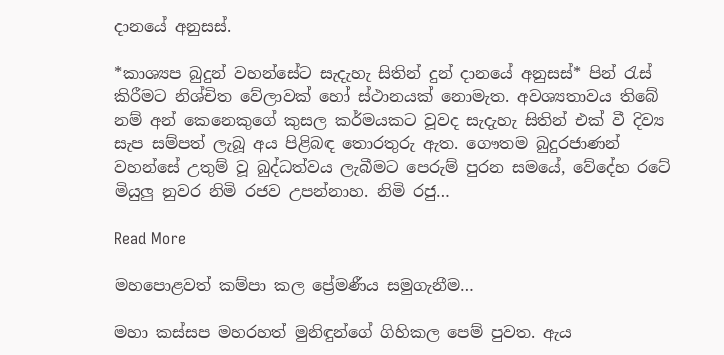දානයේ අනුසස්.

*කාශ්‍යප බුදුන් වහන්සේට සැදැහැ සිතින් දුන් දානයේ අනුසස්* පින් රැස් කිරීමට නිශ්චිත වේලාවක් හෝ ස්ථානයක් නොමැත. අවශ්‍යතාවය තිබේ නම් අන් කෙනෙකුගේ කුසල කර්මයකට වූවද සැදැහැ සිතින් එක් වී දිව්‍ය සැප සම්පත් ලැබූ අය පිළිබඳ තොරතුරු ඇත. ගෞතම බුදුරජාණන් වහන්සේ උතුම් වූ බුද්ධත්වය ලැබීමට පෙරුම් පුරන සමයේ, වේදේහ රටේ මියුලු නුවර නිමි රජව උපන්නාහ. නිමි රජු…

Read More

මහපොළවත් කම්පා කල ප්‍රේමණීය සමුගැනීම…

මහා කස්සප මහරහත් මුනිඳුන්ගේ ගිහිකල පෙම් පුවත. ඇය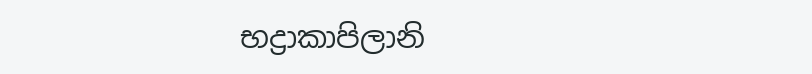භද්‍රාකාපිලානි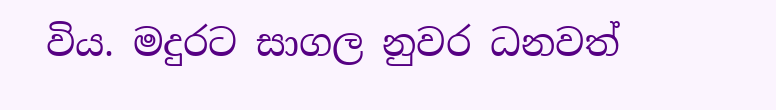විය. මදුරට සාගල නුවර ධනවත්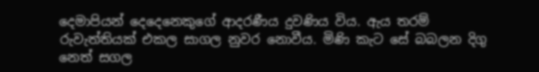දෙමාපියන් දෙදෙනෙකුගේ ආදරණීය දුවණිය විය. ඇය තරම් රුවැත්තියක් එකල සාගල නුවර නොවීය. මිණි කැට සේ බබලන දිගු නෙත් සගල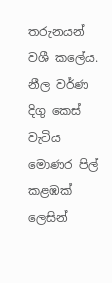තරුනයන් වශී කලේය. නීල වර්ණ දිගු කෙස් වැටිය මොණර පිල් කළඹක් ලෙසින්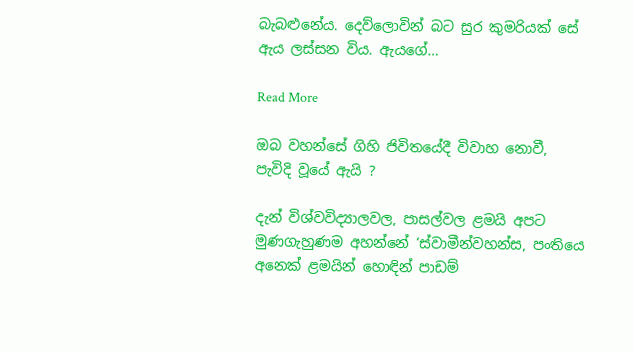බැබළුනේය. දෙව්ලොවින් බට සුර කුමරියක් සේ ඇය ලස්සන විය. ඇයගේ…

Read More

ඔබ වහන්සේ ගිහි ජිවිතයේදී විවාහ නොවී, පැවිදි වූයේ ඇයි ?

දැන් විශ්වවිද්‍යාලවල, පාසල්වල ළමයි අපට මුණගැහුණම අහන්නේ ‘ස්‌වාමීන්වහන්ස, පංතියෙ අනෙක්‌ ළමයින් හොඳින් පාඩම්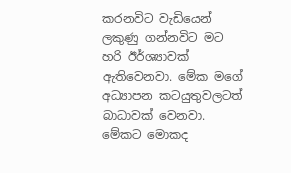කරනවිට වැඩියෙන් ලකුණු ගන්නවිට මට හරි ඊර්ශ්‍යාවක්‌ ඇතිවෙනවා. මේක මගේ අධ්‍යාපන කටයුතුවලටත් බාධාවක්‌ වෙනවා. මේකට මොකද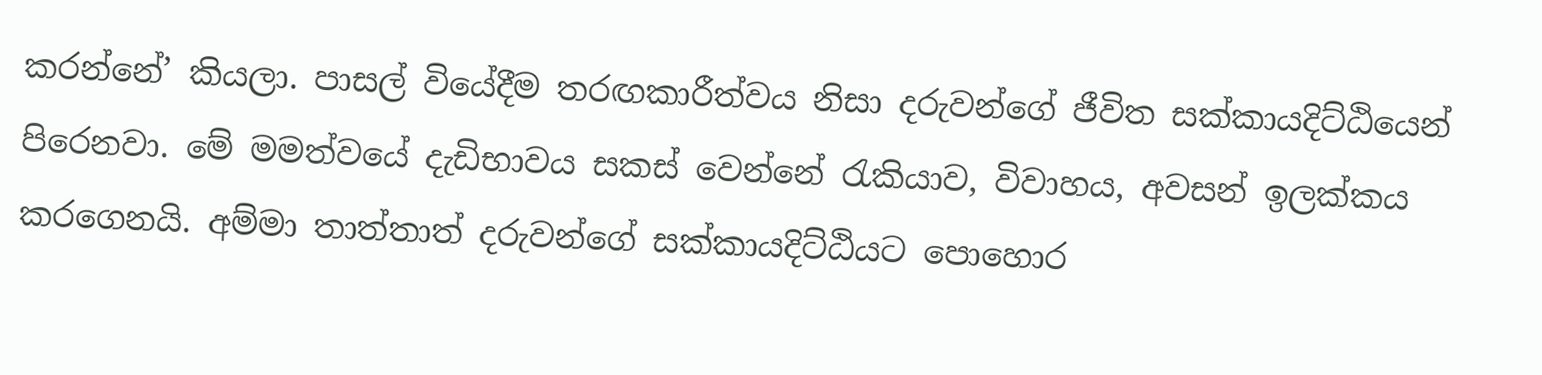කරන්නේ’ කියලා. පාසල් වියේදීම තරඟකාරීත්වය නිසා දරුවන්ගේ ජීවිත සක්‌කායදිට්‌ඨියෙන් පිරෙනවා. මේ මමත්වයේ දැඩිභාවය සකස්‌ වෙන්නේ රැකියාව, විවාහය, අවසන් ඉලක්‌කය කරගෙනයි. අම්මා තාත්තාත් දරුවන්ගේ සක්‌කායදිට්‌ඨියට පොහොර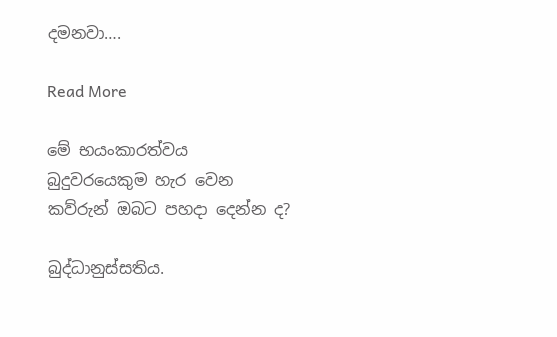දමනවා….

Read More

මේ භයංකාරත්වය බුදුවරයෙකුම හැර වෙන කව්රුන් ඔබට පහදා දෙන්න ද?

බුද්ධානුස්සතිය.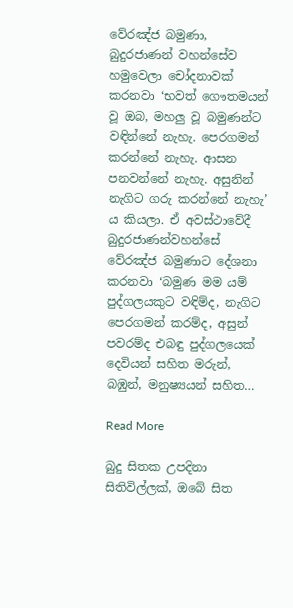වේරඤ්ජ බමුණා, බුදුරජාණන් වහන්සේව හමුවෙලා චෝදනාවක්‌ කරනවා ‘භවත් ගෞතමයන් වූ ඔබ, මහලු වූ බමුණන්ට වඳින්නේ නැහැ. පෙරගමන් කරන්නේ නැහැ. ආසන පනවන්නේ නැහැ. අසුනින් නැගිට ගරු කරන්නේ නැහැ’ ය කියලා. ඒ අවස්‌ථාවේදී බුදුරජාණන්වහන්සේ වේරඤ්ජ බමුණාට දේශනා කරනවා ‘බමුණ මම යම් පුද්ගලයකුට වඳිම්ද, නැගිට පෙරගමන් කරම්ද, අසුන් පවරම්ද එබඳු පුද්ගලයෙක්‌ දෙවියන් සහිත මරුන්, බඹුන්, මනුෂ්‍යයන් සහිත…

Read More

බුදු සිතක උපදිනා සිතිවිල්ලක්, ඔබේ සිත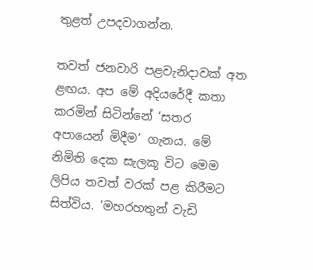තුළත් උපදවාගන්න.

තවත් ජනවාරි පළවැනිදාවක්‌ අත ළඟය. අප මේ අදියරේදී කතා කරමින් සිටින්නේ ‘සතර අපායෙන් මිදීම’ ගැනය. මේ නිමිති දෙක සැලකූ විට මෙම ලිපිය තවත් වරක්‌ පළ කිරීමට සිත්විය. ‘මහරහතුන් වැඩි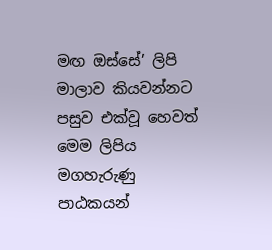මඟ ඔස්‌සේ’ ලිපි මාලාව කියවන්නට පසුව එක්‌වූ හෙවත් මෙම ලිපිය මගහැරුණු පාඨකයන්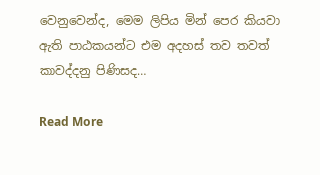වෙනුවෙන්ද, මෙම ලිපිය මින් පෙර කියවා ඇති පාඨකයන්ට එම අදහස්‌ තව තවත් කාවද්දනු පිණිසද…

Read More